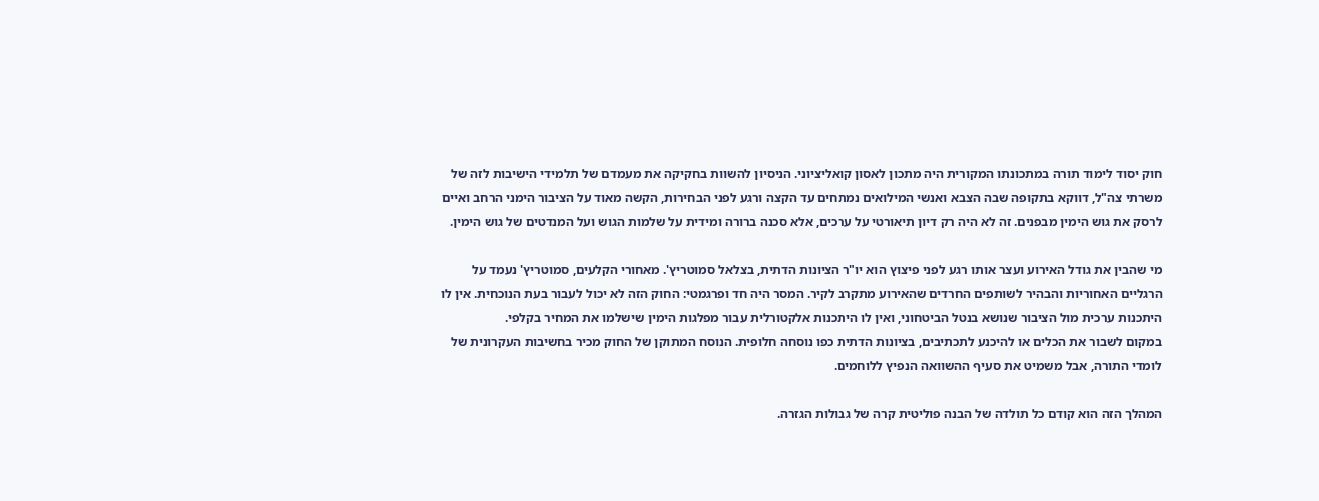חוק יסוד לימוד תורה במתכונתו המקורית היה מתכון לאסון קואליציוני. הניסיון להשוות בחקיקה את מעמדם של תלמידי הישיבות לזה של משרתי צה"ל, דווקא בתקופה שבה הצבא ואנשי המילואים נמתחים עד הקצה ורגע לפני הבחירות, הקשה מאוד על הציבור הימני הרחב ואיים לרסק את גוש הימין מבפנים. זה לא היה רק דיון תיאורטי על ערכים, אלא סכנה ברורה ומידית על שלמות הגוש ועל המנדטים של גוש הימין.

מי שהבין את גודל האירוע ועצר אותו רגע לפני פיצוץ הוא יו"ר הציונות הדתית, בצלאל סמוטריץ'. מאחורי הקלעים, סמוטריץ' נעמד על הרגליים האחוריות והבהיר לשותפים החרדים שהאירוע מתקרב לקיר. המסר היה חד ופרגמטי: החוק הזה לא יכול לעבור בעת הנוכחית. אין לו היתכנות ערכית מול הציבור שנושא בנטל הביטחוני, ואין לו היתכנות אלקטורלית עבור מפלגות הימין שישלמו את המחיר בקלפי.
במקום לשבור את הכלים או להיכנע לתכתיבים, בציונות הדתית כפו נוסחה חלופית. הנוסח המתוקן של החוק מכיר בחשיבות העקרונית של לומדי התורה, אבל משמיט את סעיף ההשוואה הנפיץ ללוחמים.

המהלך הזה הוא קודם כל תולדה של הבנה פוליטית קרה של גבולות הגזרה.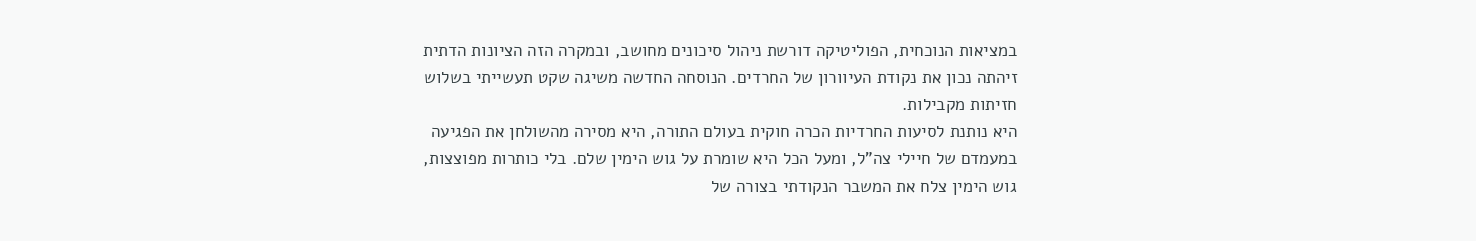במציאות הנוכחית, הפוליטיקה דורשת ניהול סיכונים מחושב, ובמקרה הזה הציונות הדתית זיהתה נכון את נקודת העיוורון של החרדים. הנוסחה החדשה משיגה שקט תעשייתי בשלוש חזיתות מקבילות.
היא נותנת לסיעות החרדיות הכרה חוקית בעולם התורה, היא מסירה מהשולחן את הפגיעה במעמדם של חיילי צה"ל, ומעל הכל היא שומרת על גוש הימין שלם. בלי כותרות מפוצצות, גוש הימין צלח את המשבר הנקודתי בצורה של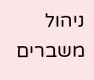ניהול משברים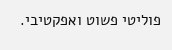פוליטי פשוט ואפקטיבי.